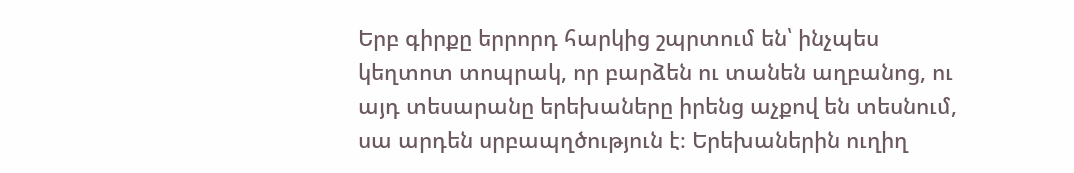Երբ գիրքը երրորդ հարկից շպրտում են՝ ինչպես կեղտոտ տոպրակ, որ բարձեն ու տանեն աղբանոց, ու այդ տեսարանը երեխաները իրենց աչքով են տեսնում, սա արդեն սրբապղծություն է։ Երեխաներին ուղիղ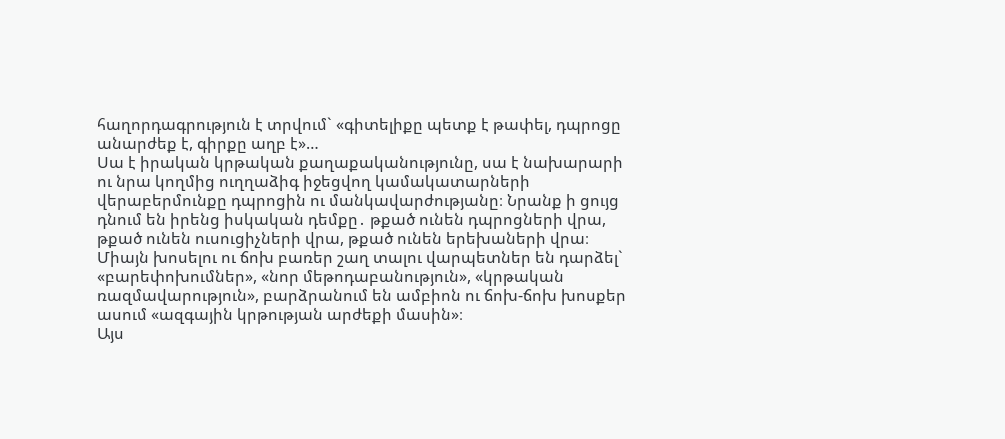հաղորդագրություն է տրվում` «գիտելիքը պետք է թափել, դպրոցը անարժեք է, գիրքը աղբ է»…
Սա է իրական կրթական քաղաքականությունը, սա է նախարարի ու նրա կողմից ուղղաձիգ իջեցվող կամակատարների վերաբերմունքը դպրոցին ու մանկավարժությանը։ Նրանք ի ցույց դնում են իրենց իսկական դեմքը․ թքած ունեն դպրոցների վրա, թքած ունեն ուսուցիչների վրա, թքած ունեն երեխաների վրա։ Միայն խոսելու ու ճոխ բառեր շաղ տալու վարպետներ են դարձել` «բարեփոխումներ», «նոր մեթոդաբանություն», «կրթական ռազմավարություն», բարձրանում են ամբիոն ու ճոխ-ճոխ խոսքեր ասում «ազգային կրթության արժեքի մասին»։
Այս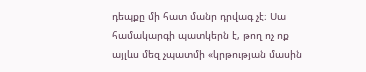դեպքը մի հատ մանր դրվագ չէ։ Սա համակարգի պատկերն է, թող ոչ ոք այլևս մեզ չպատմի «կրթության մասին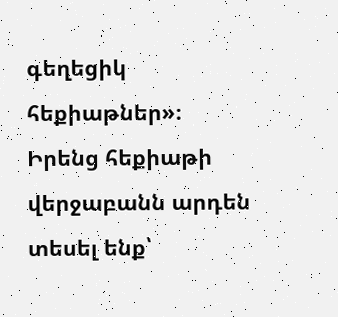գեղեցիկ հեքիաթներ»։ Իրենց հեքիաթի վերջաբանն արդեն տեսել ենք՝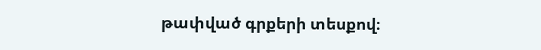թափված գրքերի տեսքով։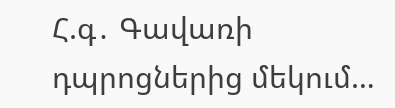Հ.գ․ Գավառի դպրոցներից մեկում…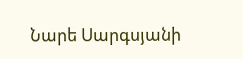Նարե Սարգսյանի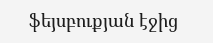ֆեյսբուքյան էջից